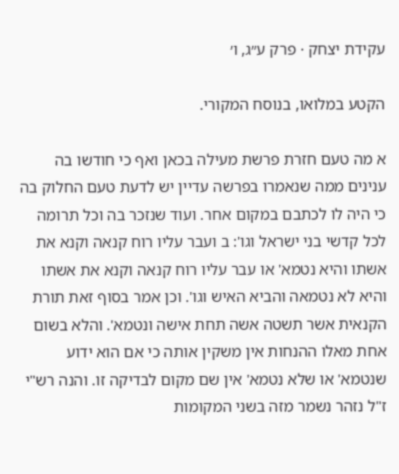עקידת יצחק · פרק ע״ג, ו׳

הקטע במלואו, בנוסח המקורי.

א מה טעם חזרת פרשת מעילה בכאן ואף כי חודשו בה ענינים ממה שנאמרו בפרשה עדיין יש לדעת טעם החלוק בה כי היה לו לכתבם במקום אחר. ועוד שנזכר בה וכל תרומה לכל קדשי בני ישראל וגו': ב ועבר עליו רוח קנאה וקנא את אשתו והיא נטמא' או עבר עליו רוח קנאה וקנא את אשתו והיא לא נטמאה והביא האיש וגו'. וכן אמר בסוף זאת תורת הקנאית אשר תשטה אשה תחת אישה ונטמא'. והלא בשום אחת מאלו ההנחות אין משקין אותה כי אם הוא ידוע שנטמא' או שלא נטמא' אין שם מקום לבדיקה זו. והנה רש"י ז"ל נזהר נשמר מזה בשני המקומות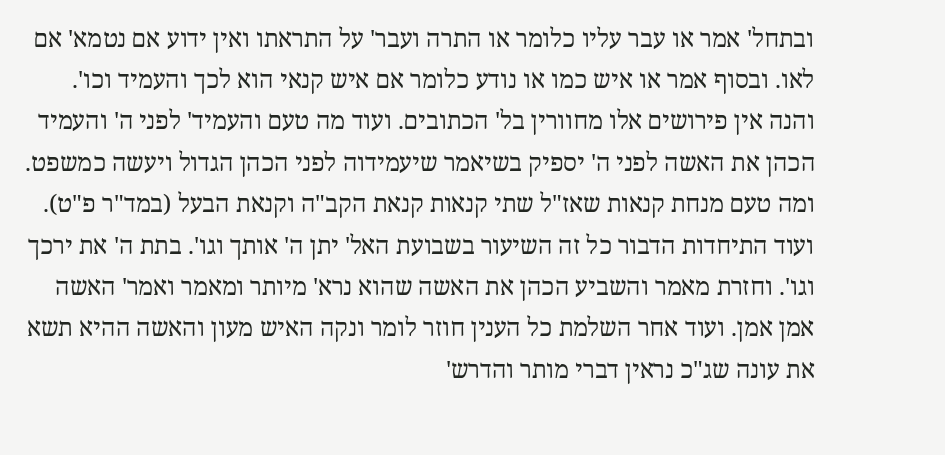ובתחל' אמר או עבר עליו כלומר או התרה ועבר' על התראתו ואין ידוע אם נטמא' אם לאו. ובסוף אמר או איש כמו או נודע כלומר אם איש קנאי הוא לכך והעמיד וכו'. והנה אין פירושים אלו מחוורין בל' הכתובים. ועוד מה טעם והעמיד' לפני ה' והעמיד הכהן את האשה לפני ה' יספיק בשיאמר שיעמידוה לפני הכהן הגדול ויעשה כמשפט. ומה טעם מנחת קנאות שאז"ל שתי קנאות קנאת הקב"ה וקנאת הבעל (במד"ר פ"ט). ועוד התיחדות הדבור כל זה השיעור בשבועת האל' יתן ה' אותך וגו'. בתת ה' את ירכך וגו'. וחזרת מאמר והשביע הכהן את האשה שהוא נרא' מיותר ומאמר ואמר' האשה אמן אמן. ועוד אחר השלמת כל הענין חוזר לומר ונקה האיש מעון והאשה ההיא תשא את עונה שג"כ נראין דברי מותר והדרש'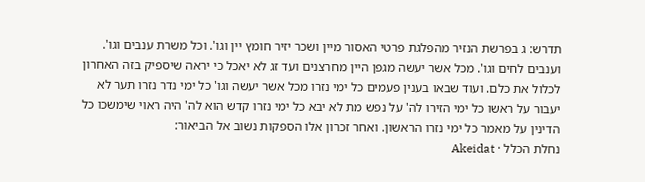תדרש: ג בפרשת הנזיר מהפלגת פרטי האסור מיין ושכר יזיר חומץ יין וגו'. וכל משרת ענבים וגו'. וענבים לחים וגו'. מכל אשר יעשה מגפן היין מחרצנים ועד זג לא יאכל כי יראה שיספיק בזה האחרון לכלול את כלם. ועוד שבאו בענין פעמים כל ימי נזרו מכל אשר יעשה וגו' כל ימי נדר נזרו תער לא יעבור על ראשו כל ימי הזירו לה' על נפש מת לא יבא כל ימי נזרו קדש הוא לה' היה ראוי שימשכו כל הדינין על מאמר כל ימי נזרו הראשון. ואחר זכרון אלו הספקות נשוב אל הביאור:
נחלת הכלל · Akeidat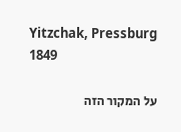Yitzchak, Pressburg 1849

על המקור הזה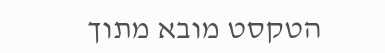הטקסט מובא מתוך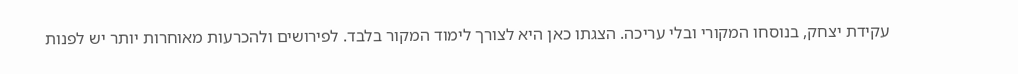עקידת יצחק, בנוסחו המקורי ובלי עריכה. הצגתו כאן היא לצורך לימוד המקור בלבד. לפירושים ולהכרעות מאוחרות יותר יש לפנות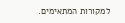למקורות המתאימים.